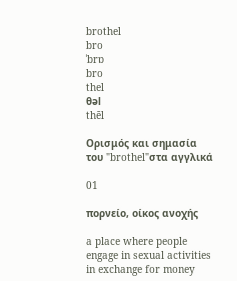brothel
bro
ˈbrɒ
bro
thel
θəl
thēl

Ορισμός και σημασία του "brothel"στα αγγλικά

01

πορνείο, οίκος ανοχής

a place where people engage in sexual activities in exchange for money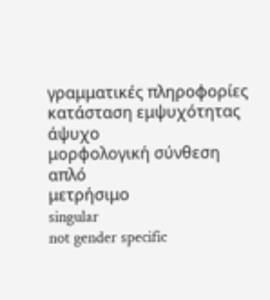γραμματικές πληροφορίες
κατάσταση εμψυχότητας
άψυχο
μορφολογική σύνθεση
απλό
μετρήσιμο
singular
not gender specific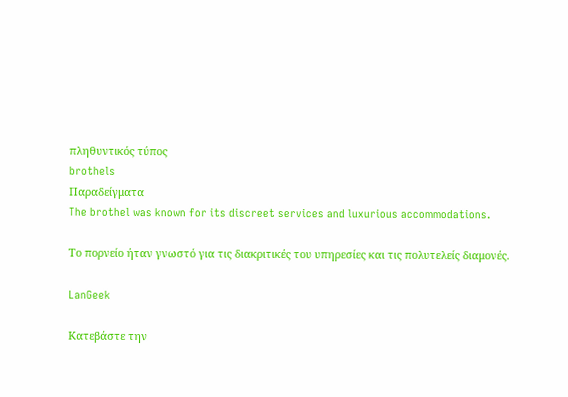πληθυντικός τύπος
brothels
Παραδείγματα
The brothel was known for its discreet services and luxurious accommodations.

Το πορνείο ήταν γνωστό για τις διακριτικές του υπηρεσίες και τις πολυτελείς διαμονές.

LanGeek

Κατεβάστε την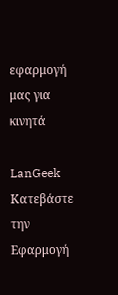εφαρμογή μας για κινητά

LanGeek
Κατεβάστε την Εφαρμογή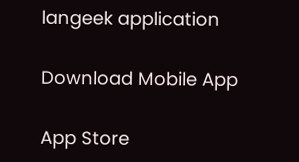langeek application

Download Mobile App

App Store